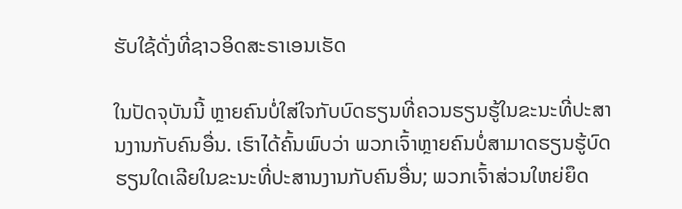ຮັບໃຊ້ດັ່ງທີ່ຊາວອິດສະຣາເອນເຮັດ

ໃນປັດຈຸບັນນີ້ ຫຼາຍຄົນບໍ່ໃສ່ໃຈກັບບົດຮຽນທີ່ຄວນຮຽນຮູ້ໃນຂະນະທີ່ປະສານງານກັບຄົນອື່ນ. ເຮົາໄດ້ຄົ້ນພົບວ່າ ພວກເຈົ້າຫຼາຍຄົນບໍ່ສາມາດຮຽນຮູ້ບົດຮຽນໃດເລີຍໃນຂະນະທີ່ປະສານງານກັບຄົນອື່ນ; ພວກເຈົ້າສ່ວນໃຫຍ່ຍຶດ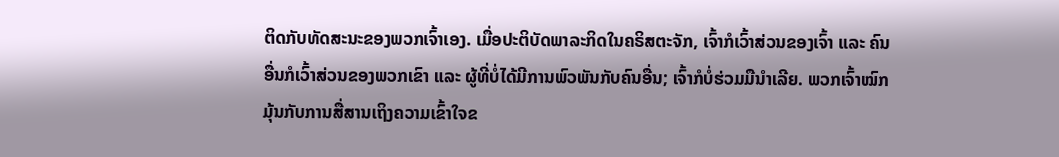ຕິດກັບທັດສະນະຂອງພວກເຈົ້າເອງ. ເມື່ອປະຕິບັດພາລະກິດໃນຄຣິສຕະຈັກ, ເຈົ້າກໍເວົ້າສ່ວນຂອງເຈົ້າ ແລະ ຄົນອື່ນກໍເວົ້າສ່ວນຂອງພວກເຂົາ ແລະ ຜູ້ທີ່ບໍ່ໄດ້ມີການພົວພັນກັບຄົນອື່ນ; ເຈົ້າກໍບໍ່ຮ່ວມມືນໍາເລີຍ. ພວກເຈົ້າໝົກມຸ້ນກັບການສື່ສານເຖິງຄວາມເຂົ້າໃຈຂ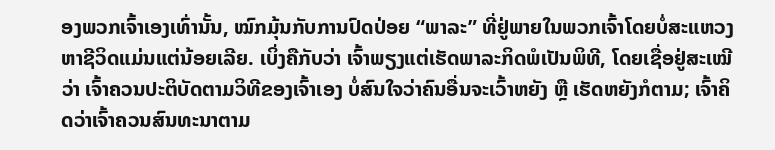ອງພວກເຈົ້າເອງເທົ່ານັ້ນ, ໝົກມຸ້ນກັບການປົດປ່ອຍ “ພາລະ” ທີ່ຢູ່ພາຍໃນພວກເຈົ້າໂດຍບໍ່ສະແຫວງຫາຊີວິດແມ່ນແຕ່ນ້ອຍເລີຍ. ເບິ່ງຄືກັບວ່າ ເຈົ້າພຽງແຕ່ເຮັດພາລະກິດພໍເປັນພິທີ, ໂດຍເຊື່ອຢູ່ສະເໝີວ່າ ເຈົ້າຄວນປະຕິບັດຕາມວິທີຂອງເຈົ້າເອງ ບໍ່ສົນໃຈວ່າຄົນອື່ນຈະເວົ້າຫຍັງ ຫຼື ເຮັດຫຍັງກໍຕາມ; ເຈົ້າຄິດວ່າເຈົ້າຄວນສົນທະນາຕາມ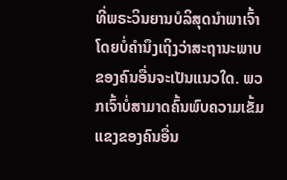ທີ່ພຣະວິນຍານບໍລິສຸດນໍາພາເຈົ້າ ໂດຍບໍ່ຄຳນຶງເຖິງວ່າສະຖານະພາບຂອງຄົນອື່ນຈະເປັນແນວໃດ. ພວກເຈົ້າບໍ່ສາມາດຄົ້ນພົບຄວາມເຂັ້ມແຂງຂອງຄົນອື່ນ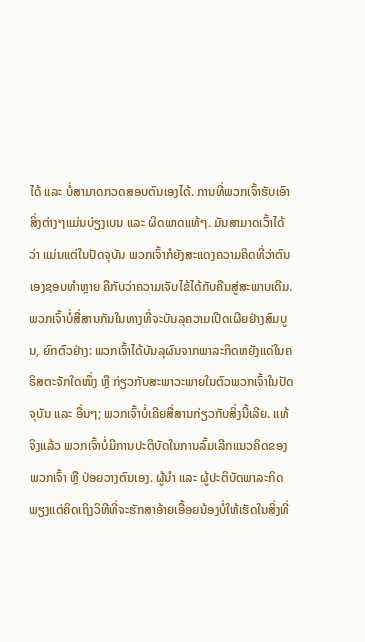ໄດ້ ແລະ ບໍ່ສາມາດກວດສອບຕົນເອງໄດ້. ການທີ່ພວກເຈົ້າຮັບເອົາສິ່ງຕ່າງໆແມ່ນບ່ຽງເບນ ແລະ ຜິດພາດແທ້ໆ. ມັນສາມາດເວົ້າໄດ້ວ່າ ແມ່ນແຕ່ໃນປັດຈຸບັນ ພວກເຈົ້າກໍຍັງສະແດງຄວາມຄິດທີ່ວ່າຕົນເອງຊອບທຳຫຼາຍ ຄືກັບວ່າຄວາມເຈັບໄຂ້ໄດ້ກັບຄືນສູ່ສະພາບເດີມ. ພວກເຈົ້າບໍ່ສື່ສານກັນໃນທາງທີ່ຈະບັນລຸຄວາມເປີດເຜີຍຢ່າງສົມບູນ, ຍົກຕົວຢ່າງ: ພວກເຈົ້າໄດ້ບັນລຸຜົນຈາກພາລະກິດຫຍັງແດ່ໃນຄຣິສຕະຈັກໃດໜຶ່ງ ຫຼື ກ່ຽວກັບສະພາວະພາຍໃນຕົວພວກເຈົ້າໃນປັດຈຸບັນ ແລະ ອື່ນໆ; ພວກເຈົ້າບໍ່ເຄີຍສື່ສານກ່ຽວກັບສິ່ງນີ້ເລີຍ. ແທ້ຈິງແລ້ວ ພວກເຈົ້າບໍ່ມີການປະຕິບັດໃນການລົ້ມເລີກແນວຄິດຂອງພວກເຈົ້າ ຫຼື ປ່ອຍວາງຕົນເອງ. ຜູ້ນໍາ ແລະ ຜູ້ປະຕິບັດພາລະກິດພຽງແຕ່ຄິດເຖິງວິທີທີ່ຈະຮັກສາອ້າຍເອື້ອຍນ້ອງບໍ່ໃຫ້ເຮັດໃນສິ່ງທີ່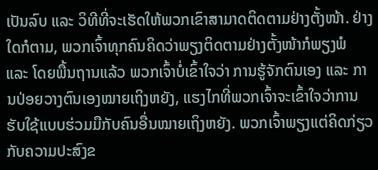ເປັນລົບ ແລະ ວິທີທີ່ຈະເຮັດໃຫ້ພວກເຂົາສາມາດຕິດຕາມຢ່າງຕັ້ງໜ້າ. ຢ່າງໃດກໍຕາມ, ພວກເຈົ້າທຸກຄົນຄິດວ່າພຽງຕິດຕາມຢ່າງຕັ້ງໜ້າກໍພຽງພໍ ແລະ ໂດຍພື້ນຖານແລ້ວ ພວກເຈົ້າບໍ່ເຂົ້າໃຈວ່າ ການຮູ້ຈັກຕົນເອງ ແລະ ການປ່ອຍວາງຕົນເອງໝາຍເຖິງຫຍັງ, ແຮງໄກທີ່ພວກເຈົ້າຈະເຂົ້າໃຈວ່າການຮັບໃຊ້ແບບຮ່ວມມືກັບຄົນອື່ນໝາຍເຖິງຫຍັງ. ພວກເຈົ້າພຽງແຕ່ຄິດກ່ຽວກັບຄວາມປະສົງຂ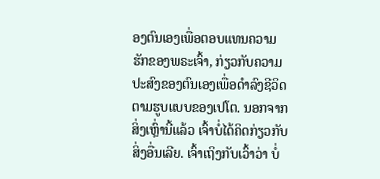ອງຕົນເອງເພື່ອຕອບແທນຄວາມຮັກຂອງພຣະເຈົ້າ, ກ່ຽວກັບຄວາມປະສົງຂອງຕົນເອງເພື່ອດຳລົງຊີວິດຕາມຮູບແບບຂອງເປໂຕ. ນອກຈາກສິ່ງເຫຼົ່ານີ້ແລ້ວ ເຈົ້າບໍ່ໄດ້ຄິດກ່ຽວກັບສິ່ງອື່ນເລີຍ. ເຈົ້າເຖິງກັບເວົ້າວ່າ ບໍ່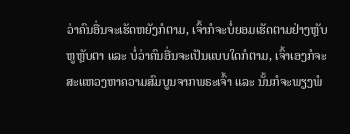ວ່າຄົນອື່ນຈະເຮັດຫຍັງກໍຕາມ, ເຈົ້າກໍຈະບໍ່ຍອມເຮັດຕາມຢ່າງຫຼັບຫູຫຼັບຕາ ແລະ ບໍ່ວ່າຄົນອື່ນຈະເປັນແບບໃດກໍຕາມ, ເຈົ້າເອງກໍຈະສະແຫວງຫາຄວາມສົມບູນຈາກພຣະເຈົ້າ ແລະ ນັ້ນກໍຈະພຽງພໍ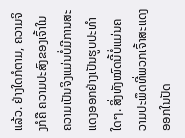ແລ້ວ. ຢ່າງໃດກໍຕາມ, ຄວາມຈິງກໍຄື ຄວາມປະສົງຂອງເຈົ້າໃນຄວາມເປັນຈິງແມ່ນບໍ່ມີການສະແດງອອກຢ່າງເປັນຮູບປະທໍາໃດໆ. ສິ່ງທັງໝົດນີ້ບໍ່ແມ່ນຄວາມປະພຶດທີ່ພວກເຈົ້າສະແດງອອກໃນປັດ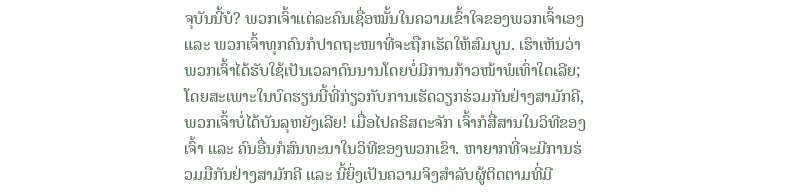ຈຸບັນນີ້ບໍ? ພວກເຈົ້າແຕ່ລະຄົນເຊື່ອໝັ້ນໃນຄວາມເຂົ້າໃຈຂອງພວກເຈົ້າເອງ ແລະ ພວກເຈົ້າທຸກຄົນກໍປາດຖະໜາທີ່ຈະຖືກເຮັດໃຫ້ສົມບູນ. ເຮົາເຫັນວ່າ ພວກເຈົ້າໄດ້ຮັບໃຊ້ເປັນເວລາດົນນານໂດຍບໍ່ມີການກ້າວໜ້າພໍເທົ່າໃດເລີຍ; ໂດຍສະເພາະໃນບົດຮຽນນີ້ທີ່ກ່ຽວກັບການເຮັດວຽກຮ່ວມກັນຢ່າງສາມັກຄີ, ພວກເຈົ້າບໍ່ໄດ້ບັນລຸຫຍັງເລີຍ! ເມື່ອໄປຄຣິສຕະຈັກ ເຈົ້າກໍສື່ສານໃນວິທີຂອງເຈົ້າ ແລະ ຄົນອື່ນກໍສົນທະນາໃນວິທີຂອງພວກເຂົາ. ຫາຍາກທີ່ຈະມີການຮ່ວມມືກັນຢ່າງສາມັກຄີ ແລະ ນີ້ຍິ່ງເປັນຄວາມຈິງສໍາລັບຜູ້ຕິດຕາມທີ່ມີ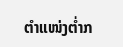ຕໍາແໜ່ງຕໍ່າກ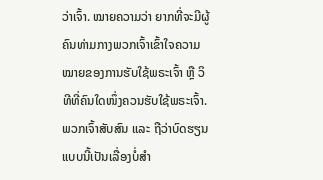ວ່າເຈົ້າ. ໝາຍຄວາມວ່າ ຍາກທີ່ຈະມີຜູ້ຄົນທ່າມກາງພວກເຈົ້າເຂົ້າໃຈຄວາມໝາຍຂອງການຮັບໃຊ້ພຣະເຈົ້າ ຫຼື ວິທີທີ່ຄົນໃດໜຶ່ງຄວນຮັບໃຊ້ພຣະເຈົ້າ. ພວກເຈົ້າສັບສົນ ແລະ ຖືວ່າບົດຮຽນແບບນີ້ເປັນເລື່ອງບໍ່ສຳ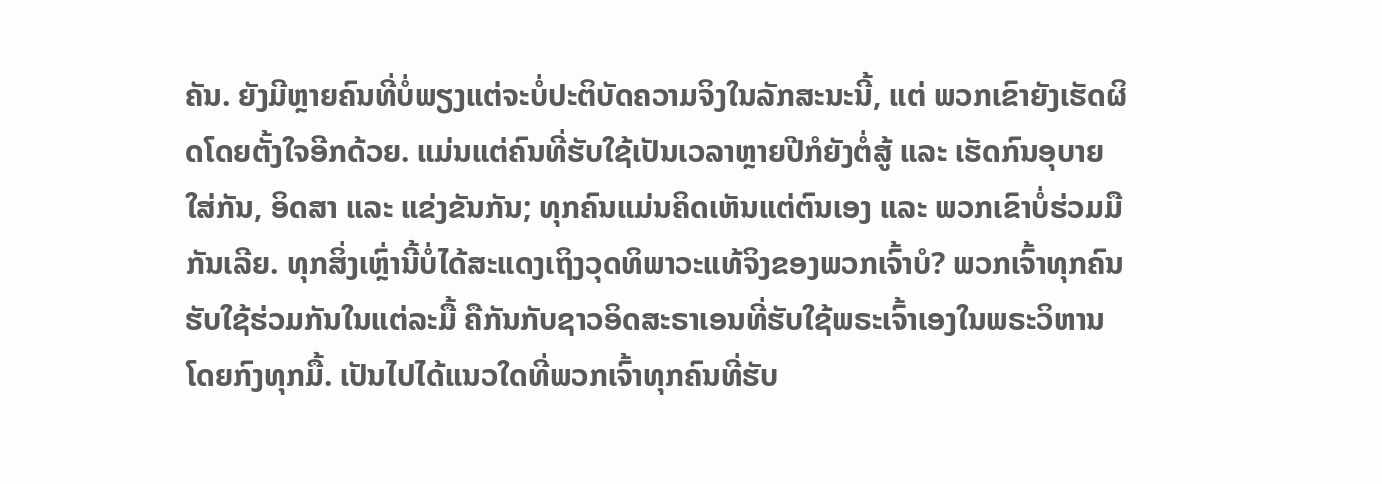ຄັນ. ຍັງມີຫຼາຍຄົນທີ່ບໍ່ພຽງແຕ່ຈະບໍ່ປະຕິບັດຄວາມຈິງໃນລັກສະນະນີ້, ແຕ່ ພວກເຂົາຍັງເຮັດຜິດໂດຍຕັ້ງໃຈອີກດ້ວຍ. ແມ່ນແຕ່ຄົນທີ່ຮັບໃຊ້ເປັນເວລາຫຼາຍປີກໍຍັງຕໍ່ສູ້ ແລະ ເຮັດກົນອຸບາຍໃສ່ກັນ, ອິດສາ ແລະ ແຂ່ງຂັນກັນ; ທຸກຄົນແມ່ນຄິດເຫັນແຕ່ຕົນເອງ ແລະ ພວກເຂົາບໍ່ຮ່ວມມືກັນເລີຍ. ທຸກສິ່ງເຫຼົ່ານີ້ບໍ່ໄດ້ສະແດງເຖິງວຸດທິພາວະແທ້ຈິງຂອງພວກເຈົ້າບໍ? ພວກເຈົ້າທຸກຄົນຮັບໃຊ້ຮ່ວມກັນໃນແຕ່ລະມື້ ຄືກັນກັບຊາວອິດສະຣາເອນທີ່ຮັບໃຊ້ພຣະເຈົ້າເອງໃນພຣະວິຫານໂດຍກົງທຸກມື້. ເປັນໄປໄດ້ແນວໃດທີ່ພວກເຈົ້າທຸກຄົນທີ່ຮັບ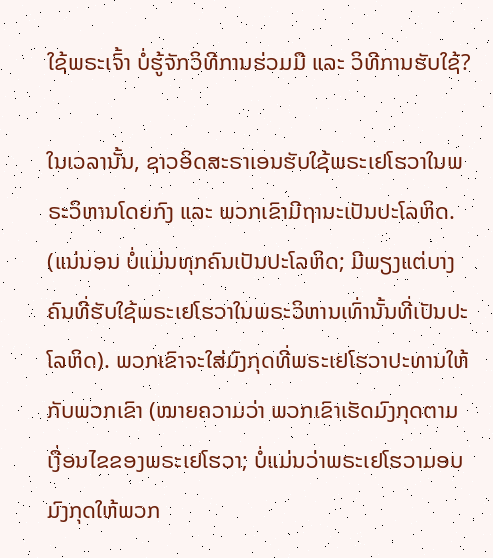ໃຊ້ພຣະເຈົ້າ ບໍ່ຮູ້ຈັກວິທີການຮ່ວມມື ແລະ ວິທີການຮັບໃຊ້?

ໃນເວລານັ້ນ, ຊາວອິດສະຣາເອນຮັບໃຊ້ພຣະເຢໂຮວາໃນພຣະວິຫານໂດຍກົງ ແລະ ພວກເຂົາມີຖານະເປັນປະໂລຫິດ. (ແນ່ນອນ ບໍ່ແມ່ນທຸກຄົນເປັນປະໂລຫິດ; ມີພຽງແຕ່ບາງຄົນທີ່ຮັບໃຊ້ພຣະເຢໂຮວາໃນພຣະວິຫານເທົ່ານັ້ນທີ່ເປັນປະໂລຫິດ). ພວກເຂົາຈະໃສ່ມົງກຸດທີ່ພຣະເຢໂຮວາປະທານໃຫ້ກັບພວກເຂົາ (ໝາຍຄວາມວ່າ ພວກເຂົາເຮັດມົງກຸດຕາມເງື່ອນໄຂຂອງພຣະເຢໂຮວາ; ບໍ່ແມ່ນວ່າພຣະເຢໂຮວາມອບມົງກຸດໃຫ້ພວກ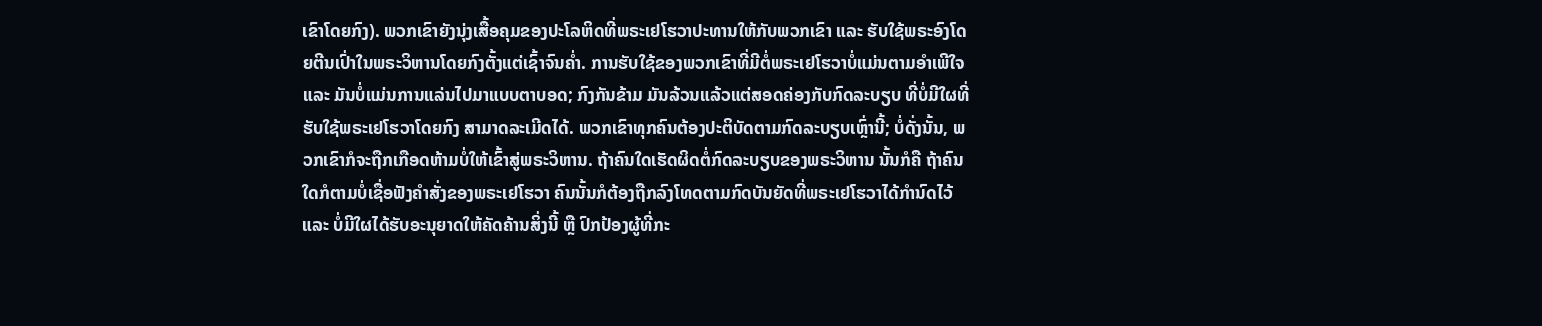ເຂົາໂດຍກົງ). ພວກເຂົາຍັງນຸ່ງເສື້ອຄຸມຂອງປະໂລຫິດທີ່ພຣະເຢໂຮວາປະທານໃຫ້ກັບພວກເຂົາ ແລະ ຮັບໃຊ້ພຣະອົງໂດຍຕີນເປົ່າໃນພຣະວິຫານໂດຍກົງຕັ້ງແຕ່ເຊົ້າຈົນຄໍ່າ. ການຮັບໃຊ້ຂອງພວກເຂົາທີ່ມີຕໍ່ພຣະເຢໂຮວາບໍ່ແມ່ນຕາມອໍາເພີໃຈ ແລະ ມັນບໍ່ແມ່ນການແລ່ນໄປມາແບບຕາບອດ; ກົງກັນຂ້າມ ມັນລ້ວນແລ້ວແຕ່ສອດຄ່ອງກັບກົດລະບຽບ ທີ່ບໍ່ມີໃຜທີ່ຮັບໃຊ້ພຣະເຢໂຮວາໂດຍກົງ ສາມາດລະເມີດໄດ້. ພວກເຂົາທຸກຄົນຕ້ອງປະຕິບັດຕາມກົດລະບຽບເຫຼົ່ານີ້; ບໍ່ດັ່ງນັ້ນ, ພວກເຂົາກໍຈະຖືກເກືອດຫ້າມບໍ່ໃຫ້ເຂົ້າສູ່ພຣະວິຫານ. ຖ້າຄົນໃດເຮັດຜິດຕໍ່ກົດລະບຽບຂອງພຣະວິຫານ ນັ້ນກໍຄື ຖ້າຄົນໃດກໍຕາມບໍ່ເຊື່ອຟັງຄຳສັ່ງຂອງພຣະເຢໂຮວາ ຄົນນັ້ນກໍຕ້ອງຖືກລົງໂທດຕາມກົດບັນຍັດທີ່ພຣະເຢໂຮວາໄດ້ກຳນົດໄວ້ ແລະ ບໍ່ມີໃຜໄດ້ຮັບອະນຸຍາດໃຫ້ຄັດຄ້ານສິ່ງນີ້ ຫຼື ປົກປ້ອງຜູ້ທີ່ກະ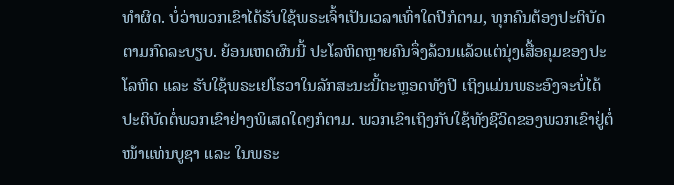ທໍາຜິດ. ບໍ່ວ່າພວກເຂົາໄດ້ຮັບໃຊ້ພຣະເຈົ້າເປັນເວລາເທົ່າໃດປີກໍຕາມ, ທຸກຄົນຕ້ອງປະຕິບັດຕາມກົດລະບຽບ. ຍ້ອນເຫດຜົນນີ້ ປະໂລຫິດຫຼາຍຄົນຈຶ່ງລ້ວນແລ້ວແຕ່ນຸ່ງເສື້ອຄຸມຂອງປະໂລຫິດ ແລະ ຮັບໃຊ້ພຣະເຢໂຮວາໃນລັກສະນະນີ້ຕະຫຼອດທັງປີ ເຖິງແມ່ນພຣະອົງຈະບໍ່ໄດ້ປະຕິບັດຕໍ່ພວກເຂົາຢ່າງພິເສດໃດໆກໍຕາມ. ພວກເຂົາເຖິງກັບໃຊ້ທັງຊີວິດຂອງພວກເຂົາຢູ່ຕໍ່ໜ້າແທ່ນບູຊາ ແລະ ໃນພຣະ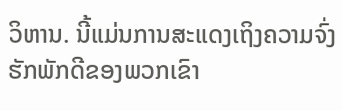ວິຫານ. ນີ້ແມ່ນການສະແດງເຖິງຄວາມຈົ່ງຮັກພັກດີຂອງພວກເຂົາ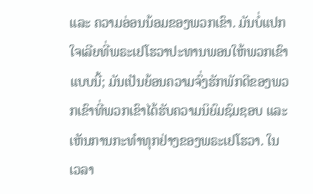ແລະ ຄວາມອ່ອນນ້ອມຂອງພວກເຂົາ. ມັນບໍ່ແປກໃຈເລີຍທີ່ພຣະເຢໂຮວາປະທານພອນໃຫ້ພວກເຂົາແບບນີ້; ມັນເປັນຍ້ອນຄວາມຈົ່ງຮັກພັກດີຂອງພວກເຂົາທີ່ພວກເຂົາໄດ້ຮັບຄວາມນິຍົມຊົມຊອບ ແລະ ເຫັນການກະທຳທຸກຢ່າງຂອງພຣະເຢໂຮວາ. ໃນເວລາ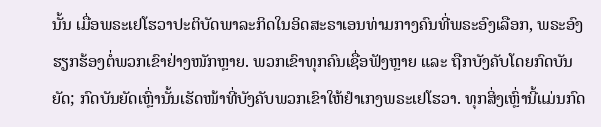ນັ້ນ ເມື່ອພຣະເຢໂຮວາປະຕິບັດພາລະກິດໃນອິດສະຣາເອນທ່າມກາງຄົນທີ່ພຣະອົງເລືອກ, ພຣະອົງຮຽກຮ້ອງຕໍ່ພວກເຂົາຢ່າງໜັກຫຼາຍ. ພວກເຂົາທຸກຄົນເຊື່ອຟັງຫຼາຍ ແລະ ຖືກບັງຄັບໂດຍກົດບັນຍັດ; ກົດບັນຍັດເຫຼົ່ານັ້ນເຮັດໜ້າທີ່ບັງຄັບພວກເຂົາໃຫ້ຢຳເກງພຣະເຢໂຮວາ. ທຸກສິ່ງເຫຼົ່ານີ້ແມ່ນກົດ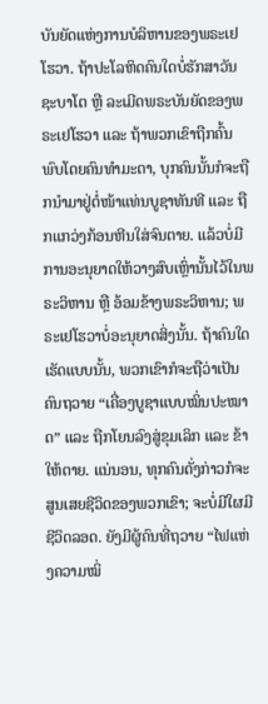ບັນຍັດແຫ່ງການບໍລິຫານຂອງພຣະເຢໂຮວາ. ຖ້າປະໂລຫິດຄົນໃດບໍ່ຮັກສາວັນຊະບາໂຕ ຫຼື ລະເມີດພຣະບັນຍັດຂອງພຣະເຢໂຮວາ ແລະ ຖ້າພວກເຂົາຖືກຄົ້ນພົບໂດຍຄົນທຳມະດາ, ບຸກຄົນນັ້ນກໍຈະຖືກນໍາມາຢູ່ຕໍ່ໜ້າແທ່ນບູຊາທັນທີ ແລະ ຖືກແກວ່ງກ້ອນຫີນໃສ່ຈົນຕາຍ. ແລ້ວບໍ່ມີການອະນຸຍາດໃຫ້ວາງສົບເຫຼົ່ານັ້ນໄວ້ໃນພຣະວິຫານ ຫຼື ອ້ອມຂ້າງພຣະວິຫານ; ພຣະເຢໂຮວາບໍ່ອະນຸຍາດສິ່ງນັ້ນ. ຖ້າຄົນໃດເຮັດແບບນັ້ນ, ພວກເຂົາກໍຈະຖືວ່າເປັນຄົນຖວາຍ “ເຄື່ອງບູຊາແບບໝິ່ນປະໝາດ” ແລະ ຖືກໂຍນລົງສູ່ຂຸມເລິກ ແລະ ຂ້າໃຫ້ຕາຍ. ແນ່ນອນ, ທຸກຄົນດັ່ງກ່າວກໍຈະສູນເສຍຊີວິດຂອງພວກເຂົາ; ຈະບໍ່ມີໃຜມີຊີວິດລອດ. ຍັງມີຜູ້ຄົນທີ່ຖວາຍ “ໄຟແຫ່ງຄວາມໝິ່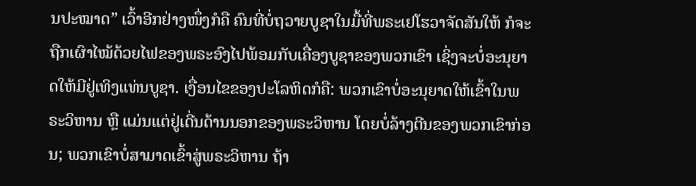ນປະໝາດ” ເວົ້າອີກຢ່າງໜຶ່ງກໍຄື ຄົນທີ່ບໍ່ຖວາຍບູຊາໃນມື້ທີ່ພຣະເຢໂຮວາຈັດສັນໃຫ້ ກໍຈະຖືກເຜົາໄໝ້ດ້ວຍໄຟຂອງພຣະອົງໄປພ້ອມກັບເຄື່ອງບູຊາຂອງພວກເຂົາ ເຊິ່ງຈະບໍ່ອະນຸຍາດໃຫ້ມີຢູ່ເທິງແທ່ນບູຊາ. ເງື່ອນໄຂຂອງປະໂລຫິດກໍຄື: ພວກເຂົາບໍ່ອະນຸຍາດໃຫ້ເຂົ້າໃນພຣະວິຫານ ຫຼື ແມ່ນແຕ່ຢູ່ເດີ່ນດ້ານນອກຂອງພຣະວິຫານ ໂດຍບໍ່ລ້າງຕີນຂອງພວກເຂົາກ່ອນ; ພວກເຂົາບໍ່ສາມາດເຂົ້າສູ່ພຣະວິຫານ ຖ້າ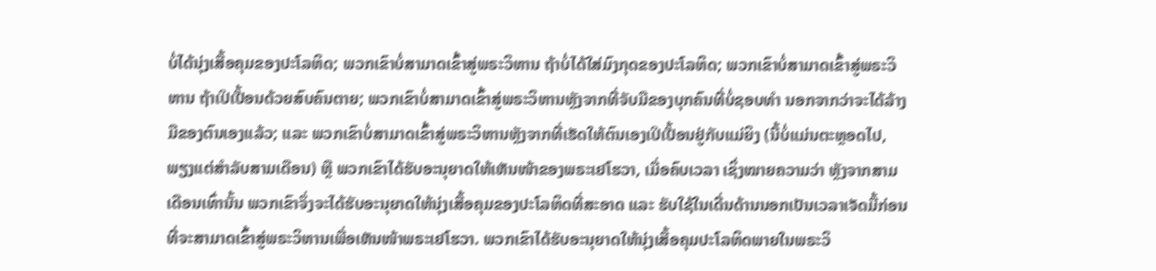ບໍ່ໄດ້ນຸ່ງເສື້ອຄຸມຂອງປະໂລຫິດ; ພວກເຂົາບໍ່ສາມາດເຂົ້າສູ່ພຣະວິຫານ ຖ້າບໍ່ໄດ້ໃສ່ມົງກຸດຂອງປະໂລຫິດ; ພວກເຂົາບໍ່ສາມາດເຂົ້າສູ່ພຣະວິຫານ ຖ້າເປິເປື້ອນດ້ວຍສົບຄົນຕາຍ; ພວກເຂົາບໍ່ສາມາດເຂົ້າສູ່ພຣະວິຫານຫຼັງຈາກທີ່ຈັບມືຂອງບຸກຄົນທີ່ບໍ່ຊອບທຳ ນອກຈາກວ່າຈະໄດ້ລ້າງມືຂອງຕົນເອງແລ້ວ; ແລະ ພວກເຂົາບໍ່ສາມາດເຂົ້າສູ່ພຣະວິຫານຫຼັງຈາກທີ່ເຮັດໃຫ້ຕົນເອງເປິເປື້ອນຢູ່ກັບແມ່ຍິງ (ນີ້ບໍ່ແມ່ນຕະຫຼອດໄປ, ພຽງແຕ່ສຳລັບສາມເດືອນ) ຫຼື ພວກເຂົາໄດ້ຮັບອະນຸຍາດໃຫ້ເຫັນໜ້າຂອງພຣະເຢໂຮວາ, ເມື່ອຄົບເວລາ ເຊິ່ງໝາຍຄວາມວ່າ ຫຼັງຈາກສາມເດືອນເທົ່ານັ້ນ ພວກເຂົາຈຶ່ງຈະໄດ້ຮັບອະນຸຍາດໃຫ້ນຸ່ງເສື້ອຄຸມຂອງປະໂລຫິດທີ່ສະອາດ ແລະ ຮັບໃຊ້ໃນເດີ່ນດ້ານນອກເປັນເວລາເຈັດມື້ກ່ອນທີ່ຈະສາມາດເຂົ້າສູ່ພຣະວິຫານເພື່ອເຫັນໜ້າພຣະເຢໂຮວາ. ພວກເຂົາໄດ້ຮັບອະນຸຍາດໃຫ້ນຸ່ງເສື້ອຄຸມປະໂລຫິດພາຍໃນພຣະວິ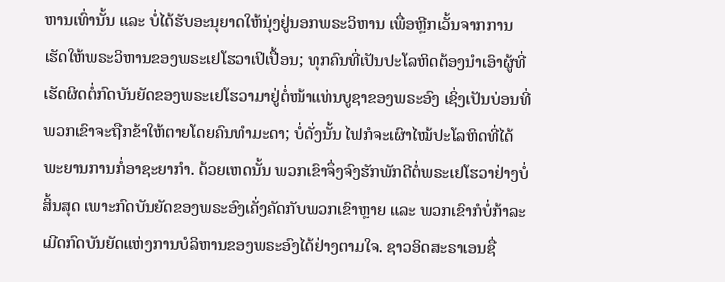ຫານເທົ່ານັ້ນ ແລະ ບໍ່ໄດ້ຮັບອະນຸຍາດໃຫ້ນຸ່ງຢູ່ນອກພຣະວິຫານ ເພື່ອຫຼີກເວັ້ນຈາກການເຮັດໃຫ້ພຣະວິຫານຂອງພຣະເຢໂຮວາເປິເປື້ອນ; ທຸກຄົນທີ່ເປັນປະໂລຫິດຕ້ອງນໍາເອົາຜູ້ທີ່ເຮັດຜິດຕໍ່ກົດບັນຍັດຂອງພຣະເຢໂຮວາມາຢູ່ຕໍ່ໜ້າແທ່ນບູຊາຂອງພຣະອົງ ເຊິ່ງເປັນບ່ອນທີ່ພວກເຂົາຈະຖືກຂ້າໃຫ້ຕາຍໂດຍຄົນທຳມະດາ; ບໍ່ດັ່ງນັ້ນ ໄຟກໍຈະເຜົາໄໝ້ປະໂລຫິດທີ່ໄດ້ພະຍານການກໍ່ອາຊະຍາກໍາ. ດ້ວຍເຫດນັ້ນ ພວກເຂົາຈຶ່ງຈົງຮັກພັກດີຕໍ່ພຣະເຢໂຮວາຢ່າງບໍ່ສິ້ນສຸດ ເພາະກົດບັນຍັດຂອງພຣະອົງເຄັ່ງຄັດກັບພວກເຂົາຫຼາຍ ແລະ ພວກເຂົາກໍບໍ່ກ້າລະເມີດກົດບັນຍັດແຫ່ງການບໍລິຫານຂອງພຣະອົງໄດ້ຢ່າງຕາມໃຈ. ຊາວອິດສະຣາເອນຊື່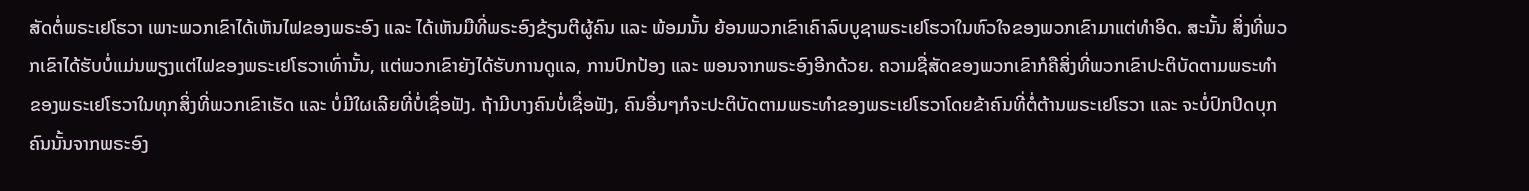ສັດຕໍ່ພຣະເຢໂຮວາ ເພາະພວກເຂົາໄດ້ເຫັນໄຟຂອງພຣະອົງ ແລະ ໄດ້ເຫັນມືທີ່ພຣະອົງຂ້ຽນຕີຜູ້ຄົນ ແລະ ພ້ອມນັ້ນ ຍ້ອນພວກເຂົາເຄົາລົບບູຊາພຣະເຢໂຮວາໃນຫົວໃຈຂອງພວກເຂົາມາແຕ່ທໍາອິດ. ສະນັ້ນ ສິ່ງທີ່ພວກເຂົາໄດ້ຮັບບໍ່ແມ່ນພຽງແຕ່ໄຟຂອງພຣະເຢໂຮວາເທົ່ານັ້ນ, ແຕ່ພວກເຂົາຍັງໄດ້ຮັບການດູແລ, ການປົກປ້ອງ ແລະ ພອນຈາກພຣະອົງອີກດ້ວຍ. ຄວາມຊື່ສັດຂອງພວກເຂົາກໍຄືສິ່ງທີ່ພວກເຂົາປະຕິບັດຕາມພຣະທຳຂອງພຣະເຢໂຮວາໃນທຸກສິ່ງທີ່ພວກເຂົາເຮັດ ແລະ ບໍ່ມີໃຜເລີຍທີ່ບໍ່ເຊື່ອຟັງ. ຖ້າມີບາງຄົນບໍ່ເຊື່ອຟັງ, ຄົນອື່ນໆກໍຈະປະຕິບັດຕາມພຣະທຳຂອງພຣະເຢໂຮວາໂດຍຂ້າຄົນທີ່ຕໍ່ຕ້ານພຣະເຢໂຮວາ ແລະ ຈະບໍ່ປົກປິດບຸກຄົນນັ້ນຈາກພຣະອົງ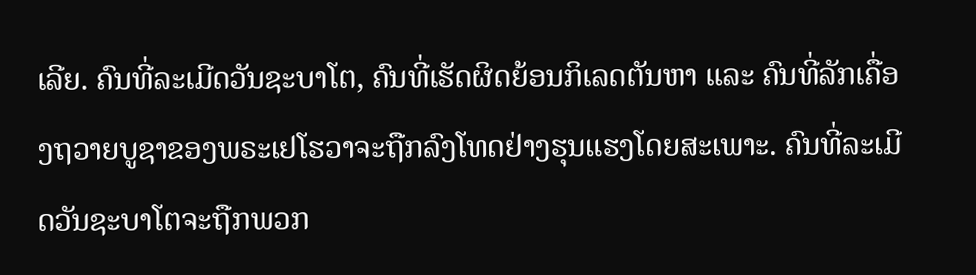ເລີຍ. ຄົນທີ່ລະເມີດວັນຊະບາໂຕ, ຄົນທີ່ເຮັດຜິດຍ້ອນກິເລດຕັນຫາ ແລະ ຄົນທີ່ລັກເຄື່ອງຖວາຍບູຊາຂອງພຣະເຢໂຮວາຈະຖືກລົງໂທດຢ່າງຮຸນແຮງໂດຍສະເພາະ. ຄົນທີ່ລະເມີດວັນຊະບາໂຕຈະຖືກພວກ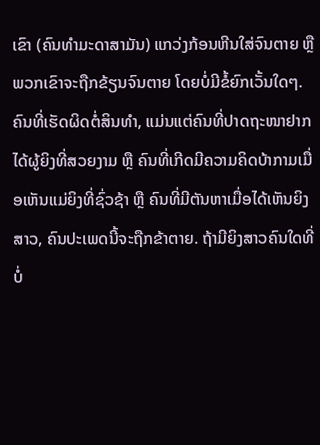ເຂົາ (ຄົນທໍາມະດາສາມັນ) ແກວ່ງກ້ອນຫີນໃສ່ຈົນຕາຍ ຫຼື ພວກເຂົາຈະຖືກຂ້ຽນຈົນຕາຍ ໂດຍບໍ່ມີຂໍ້ຍົກເວັ້ນໃດໆ. ຄົນທີ່ເຮັດຜິດຕໍ່ສິນທໍາ, ແມ່ນແຕ່ຄົນທີ່ປາດຖະໜາຢາກໄດ້ຜູ້ຍິງທີ່ສວຍງາມ ຫຼື ຄົນທີ່ເກີດມີຄວາມຄິດບ້າກາມເມື່ອເຫັນແມ່ຍິງທີ່ຊົ່ວຊ້າ ຫຼື ຄົນທີ່ມີຕັນຫາເມື່ອໄດ້ເຫັນຍິງສາວ, ຄົນປະເພດນີ້ຈະຖືກຂ້າຕາຍ. ຖ້າມີຍິງສາວຄົນໃດທີ່ບໍ່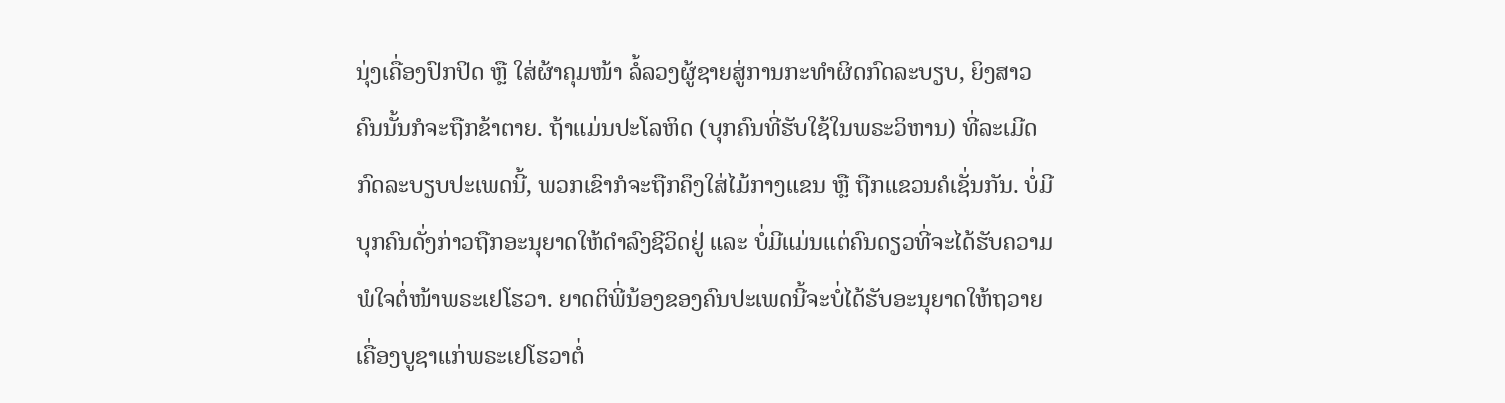ນຸ່ງເຄື່ອງປົກປິດ ຫຼື ໃສ່ຜ້າຄຸມໜ້າ ລໍ້ລວງຜູ້ຊາຍສູ່ການກະທໍາຜິດກົດລະບຽບ, ຍິງສາວຄົນນັ້ນກໍຈະຖືກຂ້າຕາຍ. ຖ້າແມ່ນປະໂລຫິດ (ບຸກຄົນທີ່ຮັບໃຊ້ໃນພຣະວິຫານ) ທີ່ລະເມີດກົດລະບຽບປະເພດນີ້, ພວກເຂົາກໍຈະຖືກຄຶງໃສ່ໄມ້ກາງແຂນ ຫຼື ຖືກແຂວນຄໍເຊັ່ນກັນ. ບໍ່ມີບຸກຄົນດັ່ງກ່າວຖືກອະນຸຍາດໃຫ້ດຳລົງຊີວິດຢູ່ ແລະ ບໍ່ມີແມ່ນແຕ່ຄົນດຽວທີ່ຈະໄດ້ຮັບຄວາມພໍໃຈຕໍ່ໜ້າພຣະເຢໂຮວາ. ຍາດຕິພີ່ນ້ອງຂອງຄົນປະເພດນີ້ຈະບໍ່ໄດ້ຮັບອະນຸຍາດໃຫ້ຖວາຍເຄື່ອງບູຊາແກ່ພຣະເຢໂຮວາຕໍ່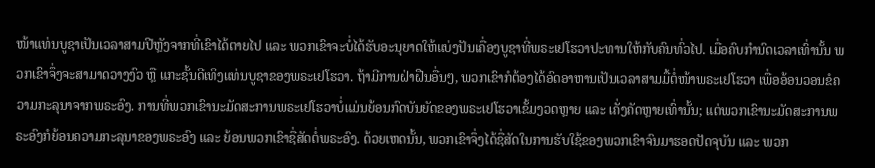ໜ້າແທ່ນບູຊາເປັນເວລາສາມປີຫຼັງຈາກທີ່ເຂົາໄດ້ຕາຍໄປ ແລະ ພວກເຂົາຈະບໍ່ໄດ້ຮັບອະນຸຍາດໃຫ້ແບ່ງປັນເຄື່ອງບູຊາທີ່ພຣະເຢໂຮວາປະທານໃຫ້ກັບຄົນທົ່ວໄປ. ເມື່ອຄົບກໍານົດເວລາເທົ່ານັ້ນ ພວກເຂົາຈຶ່ງຈະສາມາດວາງງົວ ຫຼື ແກະຊັ້ນດີເທິງແທ່ນບູຊາຂອງພຣະເຢໂຮວາ. ຖ້າມີການຝ່າຝືນອື່ນໆ, ພວກເຂົາກໍຕ້ອງໄດ້ອົດອາຫານເປັນເວລາສາມມື້ຕໍ່ໜ້າພຣະເຢໂຮວາ ເພື່ອອ້ອນວອນຂໍຄວາມກະລຸນາຈາກພຣະອົງ. ການທີ່ພວກເຂົານະມັດສະການພຣະເຢໂຮວາບໍ່ແມ່ນຍ້ອນກົດບັນຍັດຂອງພຣະເຢໂຮວາເຂັ້ມງວດຫຼາຍ ແລະ ເຄັ່ງຄັດຫຼາຍເທົ່ານັ້ນ; ແຕ່ພວກເຂົານະມັດສະການພຣະອົງກໍຍ້ອນຄວາມກະລຸນາຂອງພຣະອົງ ແລະ ຍ້ອນພວກເຂົາຊື່ສັດຕໍ່ພຣະອົງ. ດ້ວຍເຫດນັ້ນ, ພວກເຂົາຈຶ່ງໄດ້ຊື່ສັດໃນການຮັບໃຊ້ຂອງພວກເຂົາຈົນມາຮອດປັດຈຸບັນ ແລະ ພວກ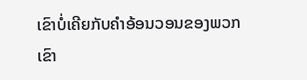ເຂົາບໍ່ເຄີຍກັບຄຳອ້ອນວອນຂອງພວກເຂົາ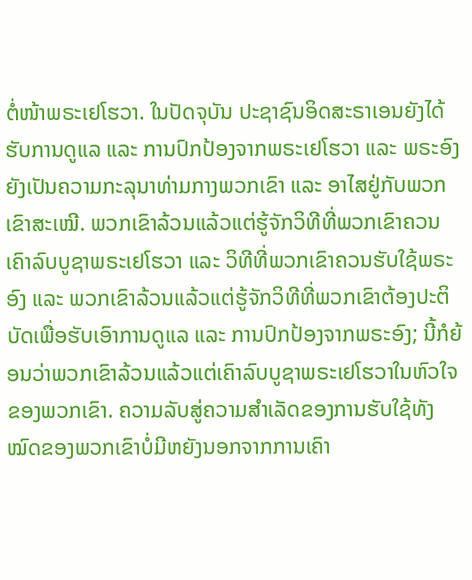ຕໍ່ໜ້າພຣະເຢໂຮວາ. ໃນປັດຈຸບັນ ປະຊາຊົນອິດສະຣາເອນຍັງໄດ້ຮັບການດູແລ ແລະ ການປົກປ້ອງຈາກພຣະເຢໂຮວາ ແລະ ພຣະອົງຍັງເປັນຄວາມກະລຸນາທ່າມກາງພວກເຂົາ ແລະ ອາໄສຢູ່ກັບພວກເຂົາສະເໝີ. ພວກເຂົາລ້ວນແລ້ວແຕ່ຮູ້ຈັກວິທີທີ່ພວກເຂົາຄວນເຄົາລົບບູຊາພຣະເຢໂຮວາ ແລະ ວິທີທີ່ພວກເຂົາຄວນຮັບໃຊ້ພຣະອົງ ແລະ ພວກເຂົາລ້ວນແລ້ວແຕ່ຮູ້ຈັກວິທີທີ່ພວກເຂົາຕ້ອງປະຕິບັດເພື່ອຮັບເອົາການດູແລ ແລະ ການປົກປ້ອງຈາກພຣະອົງ; ນີ້ກໍຍ້ອນວ່າພວກເຂົາລ້ວນແລ້ວແຕ່ເຄົາລົບບູຊາພຣະເຢໂຮວາໃນຫົວໃຈຂອງພວກເຂົາ. ຄວາມລັບສູ່ຄວາມສຳເລັດຂອງການຮັບໃຊ້ທັງໝົດຂອງພວກເຂົາບໍ່ມີຫຍັງນອກຈາກການເຄົາ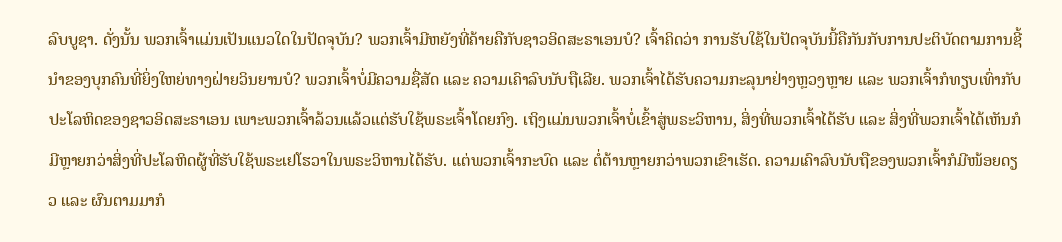ລົບບູຊາ. ດັ່ງນັ້ນ ພວກເຈົ້າແມ່ນເປັນແນວໃດໃນປັດຈຸບັນ? ພວກເຈົ້າມີຫຍັງທີ່ຄ້າຍຄືກັບຊາວອິດສະຣາເອນບໍ? ເຈົ້າຄິດວ່າ ການຮັບໃຊ້ໃນປັດຈຸບັນນີ້ຄືກັນກັບການປະຕິບັດຕາມການຊີ້ນໍາຂອງບຸກຄົນທີ່ຍິ່ງໃຫຍ່ທາງຝ່າຍວິນຍານບໍ? ພວກເຈົ້າບໍ່ມີຄວາມຊື່ສັດ ແລະ ຄວາມເຄົາລົບນັບຖືເລີຍ. ພວກເຈົ້າໄດ້ຮັບຄວາມກະລຸນາຢ່າງຫຼວງຫຼາຍ ແລະ ພວກເຈົ້າກໍທຽບເທົ່າກັບປະໂລຫິດຂອງຊາວອິດສະຣາເອນ ເພາະພວກເຈົ້າລ້ວນແລ້ວແຕ່ຮັບໃຊ້ພຣະເຈົ້າໂດຍກົງ. ເຖິງແມ່ນພວກເຈົ້າບໍ່ເຂົ້າສູ່ພຣະວິຫານ, ສິ່ງທີ່ພວກເຈົ້າໄດ້ຮັບ ແລະ ສິ່ງທີ່ພວກເຈົ້າໄດ້ເຫັນກໍມີຫຼາຍກວ່າສິ່ງທີ່ປະໂລຫິດຜູ້ທີ່ຮັບໃຊ້ພຣະເຢໂຮວາໃນພຣະວິຫານໄດ້ຮັບ. ແຕ່ພວກເຈົ້າກະບົດ ແລະ ຕໍ່ຕ້ານຫຼາຍກວ່າພວກເຂົາເຮັດ. ຄວາມເຄົາລົບນັບຖືຂອງພວກເຈົ້າກໍມີໜ້ອຍດຽວ ແລະ ຜົນຕາມມາກໍ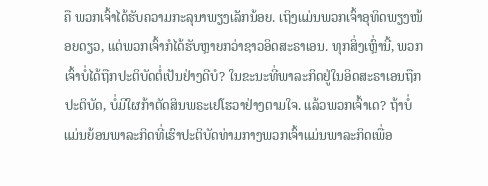ຄື ພວກເຈົ້າໄດ້ຮັບຄວາມກະລຸນາພຽງເລັກນ້ອຍ. ເຖິງແມ່ນພວກເຈົ້າອຸທິດພຽງໜ້ອຍດຽວ, ແຕ່ພວກເຈົ້າກໍໄດ້ຮັບຫຼາຍກວ່າຊາວອິດສະຣາເອນ. ທຸກສິ່ງເຫຼົ່ານີ້, ພວກເຈົ້າບໍ່ໄດ້ຖືກປະຕິບັດຕໍ່ເປັນຢ່າງດີບໍ? ໃນຂະນະທີ່ພາລະກິດຢູ່ໃນອິດສະຣາເອນຖືກປະຕິບັດ, ບໍ່ມີໃຜກ້າຕັດສິນພຣະເຢໂຮວາຢ່າງຕາມໃຈ. ແລ້ວພວກເຈົ້າເດ? ຖ້າບໍ່ແມ່ນຍ້ອນພາລະກິດທີ່ເຮົາປະຕິບັດທ່າມກາງພວກເຈົ້າແມ່ນພາລະກິດເພື່ອ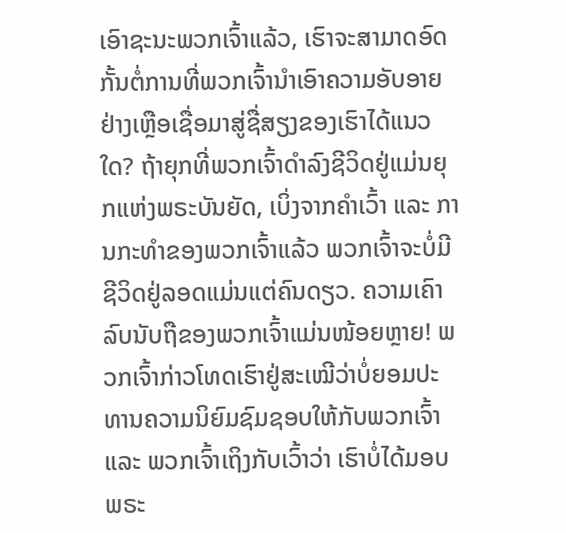ເອົາຊະນະພວກເຈົ້າແລ້ວ, ເຮົາຈະສາມາດອົດກັ້ນຕໍ່ການທີ່ພວກເຈົ້ານໍາເອົາຄວາມອັບອາຍຢ່າງເຫຼືອເຊື່ອມາສູ່ຊື່ສຽງຂອງເຮົາໄດ້ແນວໃດ? ຖ້າຍຸກທີ່ພວກເຈົ້າດຳລົງຊີວິດຢູ່ແມ່ນຍຸກແຫ່ງພຣະບັນຍັດ, ເບິ່ງຈາກຄໍາເວົ້າ ແລະ ການກະທໍາຂອງພວກເຈົ້າແລ້ວ ພວກເຈົ້າຈະບໍ່ມີຊີວິດຢູ່ລອດແມ່ນແຕ່ຄົນດຽວ. ຄວາມເຄົາລົບນັບຖືຂອງພວກເຈົ້າແມ່ນໜ້ອຍຫຼາຍ! ພວກເຈົ້າກ່າວໂທດເຮົາຢູ່ສະເໝີວ່າບໍ່ຍອມປະທານຄວາມນິຍົມຊົມຊອບໃຫ້ກັບພວກເຈົ້າ ແລະ ພວກເຈົ້າເຖິງກັບເວົ້າວ່າ ເຮົາບໍ່ໄດ້ມອບພຣະ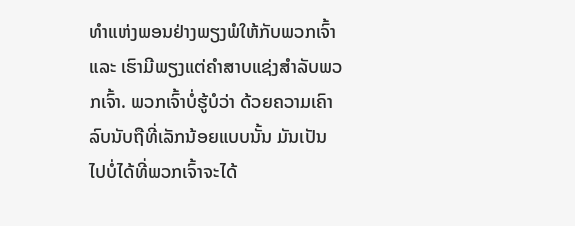ທຳແຫ່ງພອນຢ່າງພຽງພໍໃຫ້ກັບພວກເຈົ້າ ແລະ ເຮົາມີພຽງແຕ່ຄໍາສາບແຊ່ງສໍາລັບພວກເຈົ້າ. ພວກເຈົ້າບໍ່ຮູ້ບໍວ່າ ດ້ວຍຄວາມເຄົາລົບນັບຖືທີ່ເລັກນ້ອຍແບບນັ້ນ ມັນເປັນໄປບໍ່ໄດ້ທີ່ພວກເຈົ້າຈະໄດ້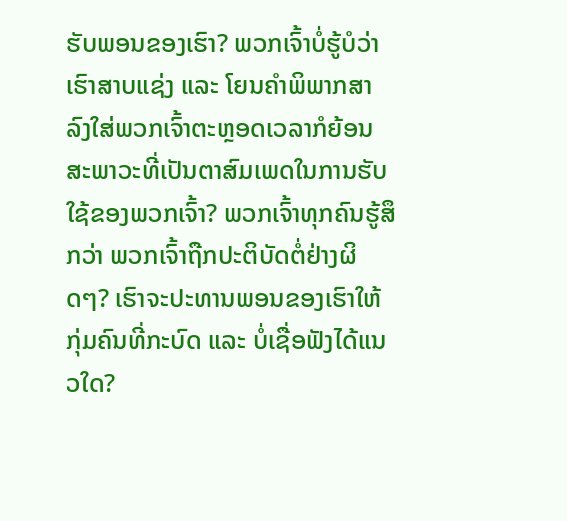ຮັບພອນຂອງເຮົາ? ພວກເຈົ້າບໍ່ຮູ້ບໍວ່າ ເຮົາສາບແຊ່ງ ແລະ ໂຍນຄຳພິພາກສາລົງໃສ່ພວກເຈົ້າຕະຫຼອດເວລາກໍຍ້ອນສະພາວະທີ່ເປັນຕາສົມເພດໃນການຮັບໃຊ້ຂອງພວກເຈົ້າ? ພວກເຈົ້າທຸກຄົນຮູ້ສຶກວ່າ ພວກເຈົ້າຖືກປະຕິບັດຕໍ່ຢ່າງຜິດໆ? ເຮົາຈະປະທານພອນຂອງເຮົາໃຫ້ກຸ່ມຄົນທີ່ກະບົດ ແລະ ບໍ່ເຊື່ອຟັງໄດ້ແນວໃດ?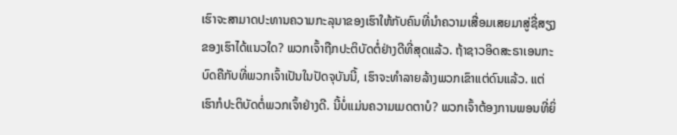ເຮົາຈະສາມາດປະທານຄວາມກະລຸນາຂອງເຮົາໃຫ້ກັບຄົນທີ່ນໍາຄວາມເສື່ອມເສຍມາສູ່ຊື່ສຽງຂອງເຮົາໄດ້ແນວໃດ? ພວກເຈົ້າຖືກປະຕິບັດຕໍ່ຢ່າງດີທີ່ສຸດແລ້ວ. ຖ້າຊາວອິດສະຣາເອນກະບົດຄືກັບທີ່ພວກເຈົ້າເປັນໃນປັດຈຸບັນນີ້, ເຮົາຈະທຳລາຍລ້າງພວກເຂົາແຕ່ດົນແລ້ວ. ແຕ່ເຮົາກໍປະຕິບັດຕໍ່ພວກເຈົ້າຢ່າງດີ. ນີ້ບໍ່ແມ່ນຄວາມເມດຕາບໍ? ພວກເຈົ້າຕ້ອງການພອນທີ່ຍິ່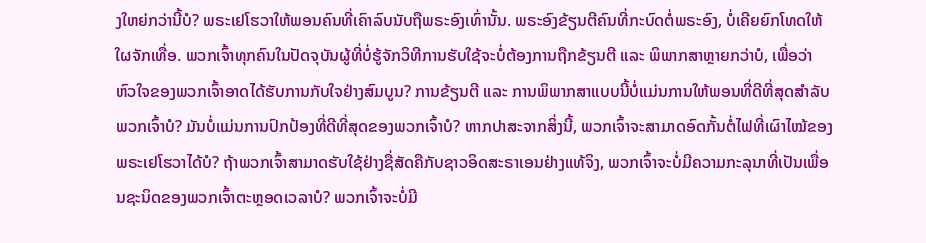ງໃຫຍ່ກວ່ານີ້ບໍ? ພຣະເຢໂຮວາໃຫ້ພອນຄົນທີ່ເຄົາລົບນັບຖືພຣະອົງເທົ່ານັ້ນ. ພຣະອົງຂ້ຽນຕີຄົນທີ່ກະບົດຕໍ່ພຣະອົງ, ບໍ່ເຄີຍຍົກໂທດໃຫ້ໃຜຈັກເທື່ອ. ພວກເຈົ້າທຸກຄົນໃນປັດຈຸບັນຜູ້ທີ່ບໍ່ຮູ້ຈັກວິທີການຮັບໃຊ້ຈະບໍ່ຕ້ອງການຖືກຂ້ຽນຕີ ແລະ ພິພາກສາຫຼາຍກວ່າບໍ, ເພື່ອວ່າຫົວໃຈຂອງພວກເຈົ້າອາດໄດ້ຮັບການກັບໃຈຢ່າງສົມບູນ? ການຂ້ຽນຕີ ແລະ ການພິພາກສາແບບນີ້ບໍ່ແມ່ນການໃຫ້ພອນທີ່ດີທີ່ສຸດສຳລັບພວກເຈົ້າບໍ? ມັນບໍ່ແມ່ນການປົກປ້ອງທີ່ດີທີ່ສຸດຂອງພວກເຈົ້າບໍ? ຫາກປາສະຈາກສິ່ງນີ້, ພວກເຈົ້າຈະສາມາດອົດກັ້ນຕໍ່ໄຟທີ່ເຜົາໄໝ້ຂອງພຣະເຢໂຮວາໄດ້ບໍ? ຖ້າພວກເຈົ້າສາມາດຮັບໃຊ້ຢ່າງຊື່ສັດຄືກັບຊາວອິດສະຣາເອນຢ່າງແທ້ຈິງ, ພວກເຈົ້າຈະບໍ່ມີຄວາມກະລຸນາທີ່ເປັນເພື່ອນຊະນິດຂອງພວກເຈົ້າຕະຫຼອດເວລາບໍ? ພວກເຈົ້າຈະບໍ່ມີ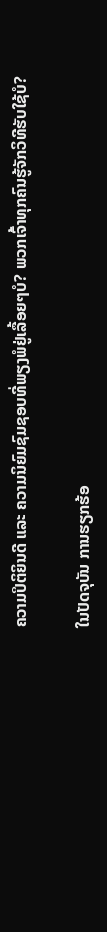ຄວາມປິຕິຍິນດີ ແລະ ຄວາມນິຍົມຊົມຊອບທີ່ພຽງພໍຢູ່ເລື້ອຍໆບໍ? ພວກເຈົ້າທຸກຄົນຮູ້ຈັກວິທີຮັບໃຊ້ບໍ?

ໃນປັດຈຸບັນ ການຮຽກຮ້ອ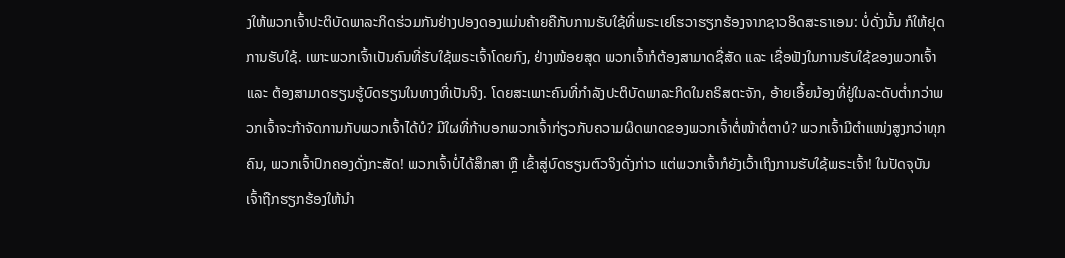ງໃຫ້ພວກເຈົ້າປະຕິບັດພາລະກິດຮ່ວມກັນຢ່າງປອງດອງແມ່ນຄ້າຍຄືກັບການຮັບໃຊ້ທີ່ພຣະເຢໂຮວາຮຽກຮ້ອງຈາກຊາວອິດສະຣາເອນ: ບໍ່ດັ່ງນັ້ນ ກໍໃຫ້ຢຸດການຮັບໃຊ້. ເພາະພວກເຈົ້າເປັນຄົນທີ່ຮັບໃຊ້ພຣະເຈົ້າໂດຍກົງ, ຢ່າງໜ້ອຍສຸດ ພວກເຈົ້າກໍຕ້ອງສາມາດຊື່ສັດ ແລະ ເຊື່ອຟັງໃນການຮັບໃຊ້ຂອງພວກເຈົ້າ ແລະ ຕ້ອງສາມາດຮຽນຮູ້ບົດຮຽນໃນທາງທີ່ເປັນຈິງ. ໂດຍສະເພາະຄົນທີ່ກຳລັງປະຕິບັດພາລະກິດໃນຄຣິສຕະຈັກ, ອ້າຍເອື້ຍນ້ອງທີ່ຢູ່ໃນລະດັບຕໍ່າກວ່າພວກເຈົ້າຈະກ້າຈັດການກັບພວກເຈົ້າໄດ້ບໍ? ມີໃຜທີ່ກ້າບອກພວກເຈົ້າກ່ຽວກັບຄວາມຜິດພາດຂອງພວກເຈົ້າຕໍ່ໜ້າຕໍ່ຕາບໍ? ພວກເຈົ້າມີຕໍາແໜ່ງສູງກວ່າທຸກຄົນ, ພວກເຈົ້າປົກຄອງດັ່ງກະສັດ! ພວກເຈົ້າບໍ່ໄດ້ສຶກສາ ຫຼື ເຂົ້າສູ່ບົດຮຽນຕົວຈິງດັ່ງກ່າວ ແຕ່ພວກເຈົ້າກໍຍັງເວົ້າເຖິງການຮັບໃຊ້ພຣະເຈົ້າ! ໃນປັດຈຸບັນ ເຈົ້າຖືກຮຽກຮ້ອງໃຫ້ນໍາ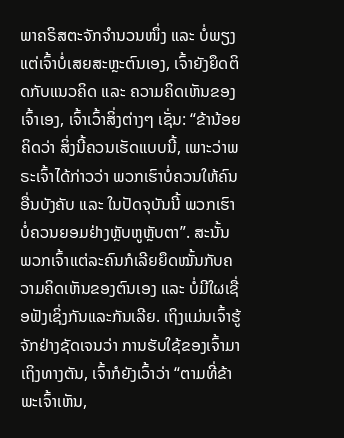ພາຄຣິສຕະຈັກຈຳນວນໜຶ່ງ ແລະ ບໍ່ພຽງແຕ່ເຈົ້າບໍ່ເສຍສະຫຼະຕົນເອງ, ເຈົ້າຍັງຍຶດຕິດກັບແນວຄິດ ແລະ ຄວາມຄິດເຫັນຂອງເຈົ້າເອງ, ເຈົ້າເວົ້າສິ່ງຕ່າງໆ ເຊັ່ນ: “ຂ້ານ້ອຍຄິດວ່າ ສິ່ງນີ້ຄວນເຮັດແບບນີ້, ເພາະວ່າພຣະເຈົ້າໄດ້ກ່າວວ່າ ພວກເຮົາບໍ່ຄວນໃຫ້ຄົນອື່ນບັງຄັບ ແລະ ໃນປັດຈຸບັນນີ້ ພວກເຮົາບໍ່ຄວນຍອມຢ່າງຫຼັບຫູຫຼັບຕາ”. ສະນັ້ນ ພວກເຈົ້າແຕ່ລະຄົນກໍເລີຍຍຶດໝັ້ນກັບຄວາມຄິດເຫັນຂອງຕົນເອງ ແລະ ບໍ່ມີໃຜເຊື່ອຟັງເຊິ່ງກັນແລະກັນເລີຍ. ເຖິງແມ່ນເຈົ້າຮູ້ຈັກຢ່າງຊັດເຈນວ່າ ການຮັບໃຊ້ຂອງເຈົ້າມາເຖິງທາງຕັນ, ເຈົ້າກໍຍັງເວົ້າວ່າ “ຕາມທີ່ຂ້າພະເຈົ້າເຫັນ,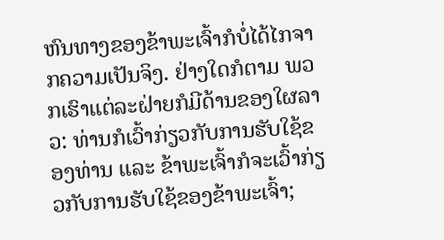ຫົນທາງຂອງຂ້າພະເຈົ້າກໍບໍ່ໄດ້ໄກຈາກຄວາມເປັນຈິງ. ຢ່າງໃດກໍຕາມ ພວກເຮົາແຕ່ລະຝ່າຍກໍມີດ້ານຂອງໃຜລາວ: ທ່ານກໍເວົ້າກ່ຽວກັບການຮັບໃຊ້ຂອງທ່ານ ແລະ ຂ້າພະເຈົ້າກໍຈະເວົ້າກ່ຽວກັບການຮັບໃຊ້ຂອງຂ້າພະເຈົ້າ;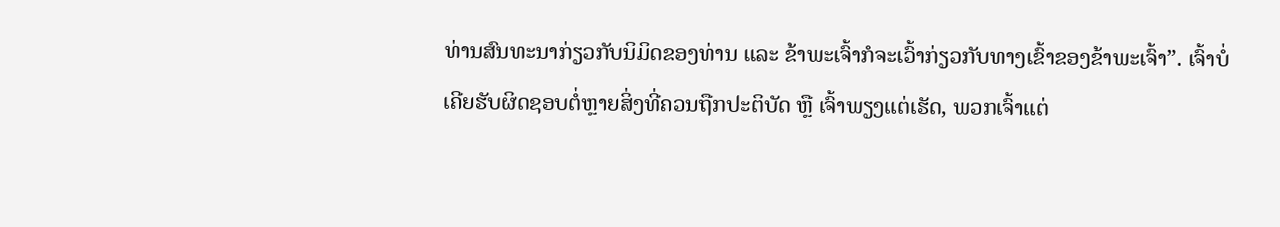ທ່ານສົນທະນາກ່ຽວກັບນິມິດຂອງທ່ານ ແລະ ຂ້າພະເຈົ້າກໍຈະເວົ້າກ່ຽວກັບທາງເຂົ້າຂອງຂ້າພະເຈົ້າ”. ເຈົ້າບໍ່ເຄີຍຮັບຜິດຊອບຕໍ່ຫຼາຍສິ່ງທີ່ຄວນຖືກປະຕິບັດ ຫຼື ເຈົ້າພຽງແຕ່ເຮັດ, ພວກເຈົ້າແຕ່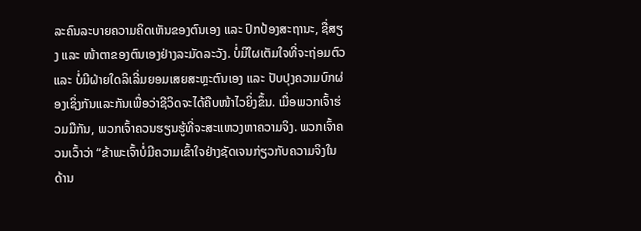ລະຄົນລະບາຍຄວາມຄິດເຫັນຂອງຕົນເອງ ແລະ ປົກປ້ອງສະຖານະ, ຊື່ສຽງ ແລະ ໜ້າຕາຂອງຕົນເອງຢ່າງລະມັດລະວັງ. ບໍ່ມີໃຜເຕັມໃຈທີ່ຈະຖ່ອມຕົວ ແລະ ບໍ່ມີຝ່າຍໃດລິເລີ່ມຍອມເສຍສະຫຼະຕົນເອງ ແລະ ປັບປຸງຄວາມບົກຜ່ອງເຊິ່ງກັນແລະກັນເພື່ອວ່າຊີວິດຈະໄດ້ຄືບໜ້າໄວຍິ່ງຂຶ້ນ. ເມື່ອພວກເຈົ້າຮ່ວມມືກັນ, ພວກເຈົ້າຄວນຮຽນຮູ້ທີ່ຈະສະແຫວງຫາຄວາມຈິງ. ພວກເຈົ້າຄວນເວົ້າວ່າ “ຂ້າພະເຈົ້າບໍ່ມີຄວາມເຂົ້າໃຈຢ່າງຊັດເຈນກ່ຽວກັບຄວາມຈິງໃນດ້ານ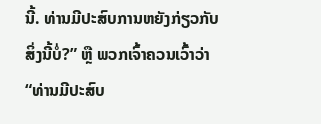ນີ້. ທ່ານມີປະສົບການຫຍັງກ່ຽວກັບສິ່ງນີ້ບໍ່?” ຫຼື ພວກເຈົ້າຄວນເວົ້າວ່າ “ທ່ານມີປະສົບ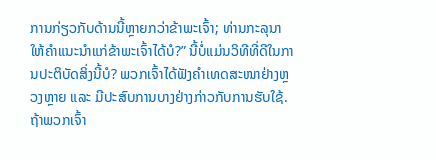ການກ່ຽວກັບດ້ານນີ້ຫຼາຍກວ່າຂ້າພະເຈົ້າ; ທ່ານກະລຸນາໃຫ້ຄໍາແນະນໍາແກ່ຂ້າພະເຈົ້າໄດ້ບໍ?” ນີ້ບໍ່ແມ່ນວິທີທີ່ດີໃນການປະຕິບັດສິ່ງນີ້ບໍ? ພວກເຈົ້າໄດ້ຟັງຄໍາເທດສະໜາຢ່າງຫຼວງຫຼາຍ ແລະ ມີປະສົບການບາງຢ່າງກ່າວກັບການຮັບໃຊ້. ຖ້າພວກເຈົ້າ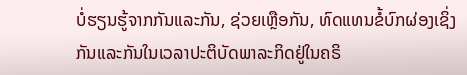ບໍ່ຮຽນຮູ້ຈາກກັນແລະກັນ, ຊ່ວຍເຫຼືອກັນ, ທົດແທນຂໍ້ບົກຜ່ອງເຊິ່ງກັນແລະກັນໃນເວລາປະຕິບັດພາລະກິດຢູ່ໃນຄຣິ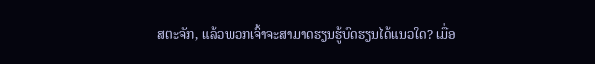ສຕະຈັກ, ແລ້ວພວກເຈົ້າຈະສາມາດຮຽນຮູ້ບົດຮຽນໄດ້ແນວໃດ? ເມື່ອ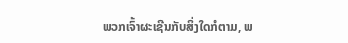ພວກເຈົ້າຜະເຊີນກັບສິ່ງໃດກໍຕາມ, ພ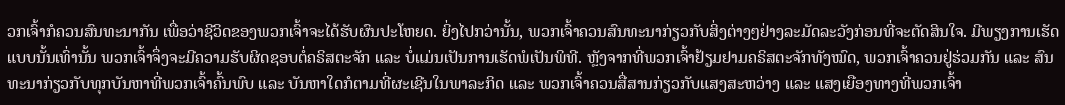ວກເຈົ້າກໍຄວນສົນທະນາກັນ ເພື່ອວ່າຊີວິດຂອງພວກເຈົ້າຈະໄດ້ຮັບຜົນປະໂຫຍດ. ຍິ່ງໄປກວ່ານັ້ນ, ພວກເຈົ້າຄວນສົນທະນາກ່ຽວກັບສິ່ງຕ່າງໆຢ່າງລະມັດລະວັງກ່ອນທີ່ຈະຕັດສິນໃຈ. ມີພຽງການເຮັດແບບນັ້ນເທົ່ານັ້ນ ພວກເຈົ້າຈຶ່ງຈະມີຄວາມຮັບຜິດຊອບຕໍ່ຄຣິສຕະຈັກ ແລະ ບໍ່ແມ່ນເປັນການເຮັດພໍເປັນພິທີ. ຫຼັງຈາກທີ່ພວກເຈົ້າຢ້ຽມຢາມຄຣິສຕະຈັກທັງໝົດ, ພວກເຈົ້າຄວນຢູ່ຮ່ວມກັນ ແລະ ສົນທະນາກ່ຽວກັບທຸກບັນຫາທີ່ພວກເຈົ້າຄົ້ນພົບ ແລະ ບັນຫາໃດກໍຕາມທີ່ຜະເຊີນໃນພາລະກິດ ແລະ ພວກເຈົ້າຄວນສື່ສານກ່ຽວກັບແສງສະຫວ່າງ ແລະ ແສງເຍືອງທາງທີ່ພວກເຈົ້າ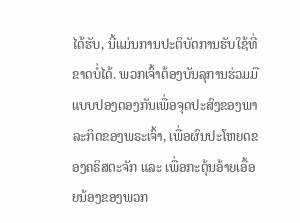ໄດ້ຮັບ, ນີ້ແມ່ນການປະຕິບັດການຮັບໃຊ້ທີ່ຂາດບໍ່ໄດ້. ພວກເຈົ້າຕ້ອງບັນລຸການຮ່ວມມືແບບປອງດອງກັນເພື່ອຈຸດປະສົງຂອງພາລະກິດຂອງພຣະເຈົ້າ, ເພື່ອຜົນປະໂຫຍດຂອງຄຣິສຕະຈັກ ແລະ ເພື່ອກະຕຸ້ນອ້າຍເອື້ອຍນ້ອງຂອງພວກ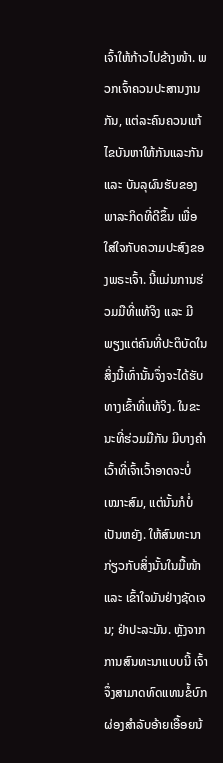ເຈົ້າໃຫ້ກ້າວໄປຂ້າງໜ້າ. ພວກເຈົ້າຄວນປະສານງານກັນ, ແຕ່ລະຄົນຄວນແກ້ໄຂບັນຫາໃຫ້ກັນແລະກັນ ແລະ ບັນລຸຜົນຮັບຂອງພາລະກິດທີ່ດີຂຶ້ນ ເພື່ອໃສ່ໃຈກັບຄວາມປະສົງຂອງພຣະເຈົ້າ. ນີ້ແມ່ນການຮ່ວມມືທີ່ແທ້ຈິງ ແລະ ມີພຽງແຕ່ຄົນທີ່ປະຕິບັດໃນສິ່ງນີ້ເທົ່ານັ້ນຈຶ່ງຈະໄດ້ຮັບທາງເຂົ້າທີ່ແທ້ຈິງ. ໃນຂະນະທີ່ຮ່ວມມືກັນ ມີບາງຄໍາເວົ້າທີ່ເຈົ້າເວົ້າອາດຈະບໍ່ເໝາະສົມ, ແຕ່ນັ້ນກໍບໍ່ເປັນຫຍັງ. ໃຫ້ສົນທະນາກ່ຽວກັບສິ່ງນັ້ນໃນມື້ໜ້າ ແລະ ເຂົ້າໃຈມັນຢ່າງຊັດເຈນ; ຢ່າປະລະມັນ. ຫຼັງຈາກການສົນທະນາແບບນີ້ ເຈົ້າຈຶ່ງສາມາດທົດແທນຂໍ້ບົກຜ່ອງສຳລັບອ້າຍເອື້ອຍນ້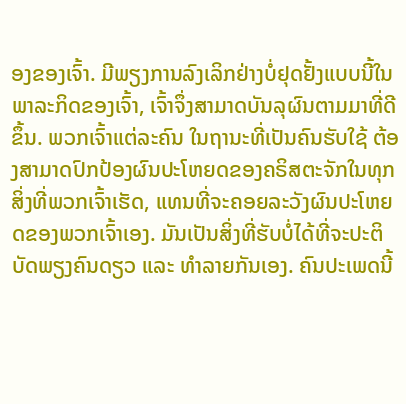ອງຂອງເຈົ້າ. ມີພຽງການລົງເລິກຢ່າງບໍ່ຢຸດຢັ້ງແບບນີ້ໃນພາລະກິດຂອງເຈົ້າ, ເຈົ້າຈຶ່ງສາມາດບັນລຸຜົນຕາມມາທີ່ດີຂຶ້ນ. ພວກເຈົ້າແຕ່ລະຄົນ ໃນຖານະທີ່ເປັນຄົນຮັບໃຊ້ ຕ້ອງສາມາດປົກປ້ອງຜົນປະໂຫຍດຂອງຄຣິສຕະຈັກໃນທຸກສິ່ງທີ່ພວກເຈົ້າເຮັດ, ແທນທີ່ຈະຄອຍລະວັງຜົນປະໂຫຍດຂອງພວກເຈົ້າເອງ. ມັນເປັນສິ່ງທີ່ຮັບບໍ່ໄດ້ທີ່ຈະປະຕິບັດພຽງຄົນດຽວ ແລະ ທຳລາຍກັນເອງ. ຄົນປະເພດນີ້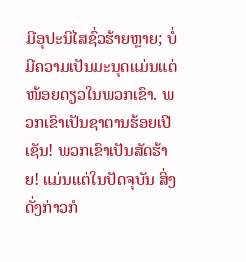ມີອຸປະນິໄສຊົ່ວຮ້າຍຫຼາຍ; ບໍ່ມີຄວາມເປັນມະນຸດແມ່ນແຕ່ໜ້ອຍດຽວໃນພວກເຂົາ. ພວກເຂົາເປັນຊາຕານຮ້ອຍເປີເຊັນ! ພວກເຂົາເປັນສັດຮ້າຍ! ແມ່ນແຕ່ໃນປັດຈຸບັນ ສິ່ງດັ່ງກ່າວກໍ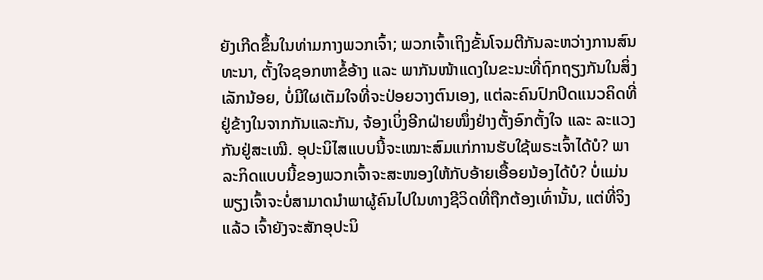ຍັງເກີດຂຶ້ນໃນທ່າມກາງພວກເຈົ້າ; ພວກເຈົ້າເຖິງຂັ້ນໂຈມຕີກັນລະຫວ່າງການສົນທະນາ, ຕັ້ງໃຈຊອກຫາຂໍ້ອ້າງ ແລະ ພາກັນໜ້າແດງໃນຂະນະທີ່ຖົກຖຽງກັນໃນສິ່ງເລັກນ້ອຍ, ບໍ່ມີໃຜເຕັມໃຈທີ່ຈະປ່ອຍວາງຕົນເອງ, ແຕ່ລະຄົນປົກປິດແນວຄິດທີ່ຢູ່ຂ້າງໃນຈາກກັນແລະກັນ, ຈ້ອງເບິ່ງອີກຝ່າຍໜຶ່ງຢ່າງຕັ້ງອົກຕັ້ງໃຈ ແລະ ລະແວງກັນຢູ່ສະເໝີ. ອຸປະນິໄສແບບນີ້ຈະເໝາະສົມແກ່ການຮັບໃຊ້ພຣະເຈົ້າໄດ້ບໍ? ພາລະກິດແບບນີ້ຂອງພວກເຈົ້າຈະສະໜອງໃຫ້ກັບອ້າຍເອື້ອຍນ້ອງໄດ້ບໍ? ບໍ່ແມ່ນພຽງເຈົ້າຈະບໍ່ສາມາດນໍາພາຜູ້ຄົນໄປໃນທາງຊີວິດທີ່ຖືກຕ້ອງເທົ່ານັ້ນ, ແຕ່ທີ່ຈິງແລ້ວ ເຈົ້າຍັງຈະສັກອຸປະນິ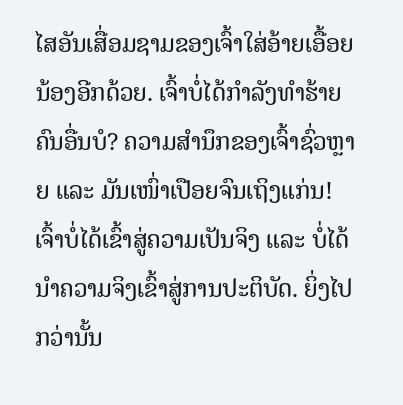ໄສອັນເສື່ອມຊາມຂອງເຈົ້າໃສ່ອ້າຍເອື້ອຍນ້ອງອີກດ້ວຍ. ເຈົ້າບໍ່ໄດ້ກຳລັງທຳຮ້າຍຄົນອື່ນບໍ? ຄວາມສຳນຶກຂອງເຈົ້າຊົ່ວຫຼາຍ ແລະ ມັນເໜົ່າເປືອຍຈົນເຖິງແກ່ນ! ເຈົ້າບໍ່ໄດ້ເຂົ້າສູ່ຄວາມເປັນຈິງ ແລະ ບໍ່ໄດ້ນໍາຄວາມຈິງເຂົ້າສູ່ການປະຕິບັດ. ຍິ່ງໄປກວ່ານັ້ນ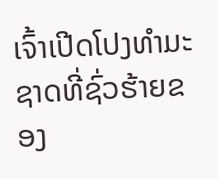ເຈົ້າເປີດໂປງທຳມະຊາດທີ່ຊົ່ວຮ້າຍຂອງ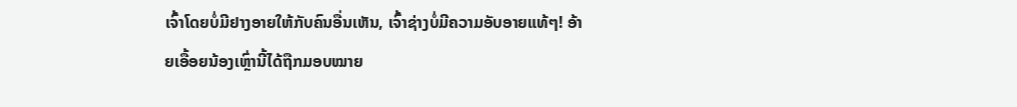ເຈົ້າໂດຍບໍ່ມີຢາງອາຍໃຫ້ກັບຄົນອື່ນເຫັນ, ເຈົ້າຊ່າງບໍ່ມີຄວາມອັບອາຍແທ້ໆ! ອ້າຍເອື້ອຍນ້ອງເຫຼົ່ານີ້ໄດ້ຖືກມອບໝາຍ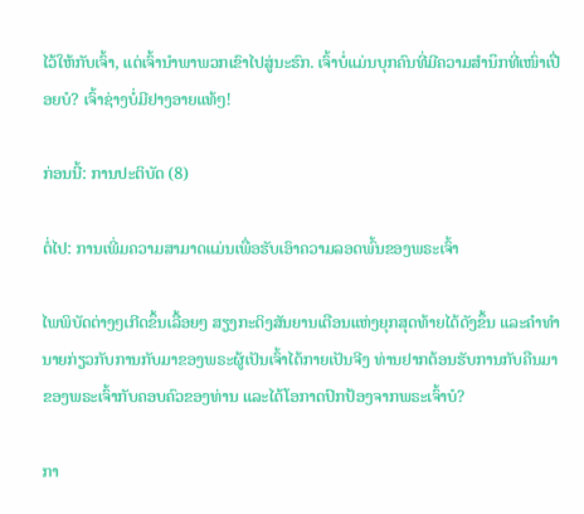ໄວ້ໃຫ້ກັບເຈົ້າ, ແຕ່ເຈົ້ານໍາພາພວກເຂົາໄປສູ່ນະຮົກ. ເຈົ້າບໍ່ແມ່ນບຸກຄົນທີ່ມີຄວາມສຳນຶກທີ່ເໜົ່າເປື່ອຍບໍ? ເຈົ້າຊ່າງບໍ່ມີຢາງອາຍແທ້ໆ!

ກ່ອນນີ້: ການປະຕິບັດ (8)

ຕໍ່ໄປ: ການເພີ່ມຄວາມສາມາດແມ່ນເພື່ອຮັບເອົາຄວາມລອດພົ້ນຂອງພຣະເຈົ້າ

ໄພພິບັດຕ່າງໆເກີດຂຶ້ນເລື້ອຍໆ ສຽງກະດິງສັນຍານເຕືອນແຫ່ງຍຸກສຸດທ້າຍໄດ້ດັງຂຶ້ນ ແລະຄໍາທໍານາຍກ່ຽວກັບການກັບມາຂອງພຣະຜູ້ເປັນເຈົ້າໄດ້ກາຍເປັນຈີງ ທ່ານຢາກຕ້ອນຮັບການກັບຄືນມາຂອງພຣະເຈົ້າກັບຄອບຄົວຂອງທ່ານ ແລະໄດ້ໂອກາດປົກປ້ອງຈາກພຣະເຈົ້າບໍ?

ກາ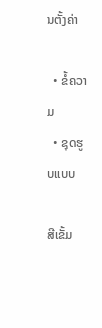ນຕັ້ງຄ່າ

  • ຂໍ້ຄວາມ
  • ຊຸດຮູບແບບ

ສີເຂັ້ມ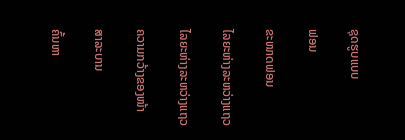ຊຸດຮູບແບບ

ຟອນ

ຂະໜາດຟອນ

ໄລຍະຫ່າງລະຫວ່າງແຖວ

ໄລຍະຫ່າງລະຫວ່າງແຖວ

ຄວາມກວ້າງຂອງໜ້າ

ສາລະບານ

ຄົ້ນຫາ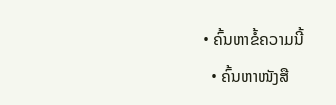• ຄົ້ນຫາຂໍ້ຄວາມນີ້
  • ຄົ້ນຫາໜັງສື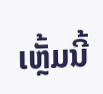ເຫຼັ້ມນີ້